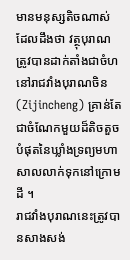មានមនុស្សតិចណាស់ដែលដឹងថា វត្ថុបុរាណត្រូវបានដាក់តាំងជាចំហនៅរាជវាំងបុរាណចិន (Zijincheng) គ្រាន់តែជាចំណែកមួយដ៏តិចតួចបំផុតនៃឃ្លាំងទ្រព្យមហាសាលលាក់ទុកនៅក្រោមដី ។
រាជវាំងបុរាណនេះត្រូវបានសាងសង់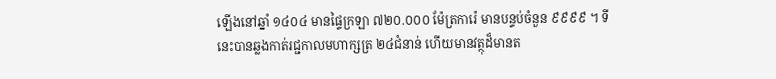ឡើងនៅឆ្នាំ ១៤០៤ មានផ្ទៃក្រឡា ៧២០.០០០ ម៉ែត្រការ៉េ មានបន្ទប់ចំនួន ៩៩៩៩ ។ ទីនេះបានឆ្លងកាត់រជ្ជកាលមហាក្សត្រ ២៤ជំនាន់ ហើយមានវត្ថុដ៏មានត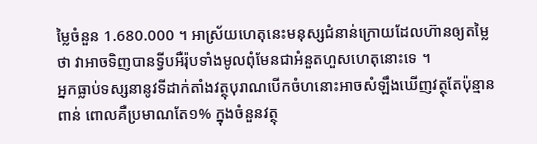ម្លៃចំនួន 1.680.000 ។ អាស្រ័យហេតុនេះមនុស្សជំនាន់ក្រោយដែលហ៊ានឲ្យតម្លៃថា វាអាចទិញបានទ្វីបអឺរ៉ុបទាំងមូលពុំមែនជាអំនួតហួសហេតុនោះទេ ។
អ្នកធ្លាប់ទស្សនានូវទីដាក់តាំងវត្ថុបុរាណបើកចំហនោះអាចសំឡឹងឃើញវត្ថុតែប៉ុន្មានពាន់ ពោលគឺប្រមាណតែ១% ក្នុងចំនួនវត្ថុ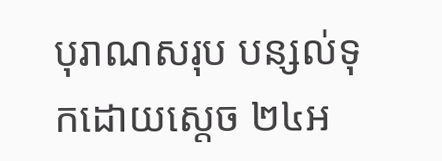បុរាណសរុប បន្សល់ទុកដោយស្តេច ២៤អ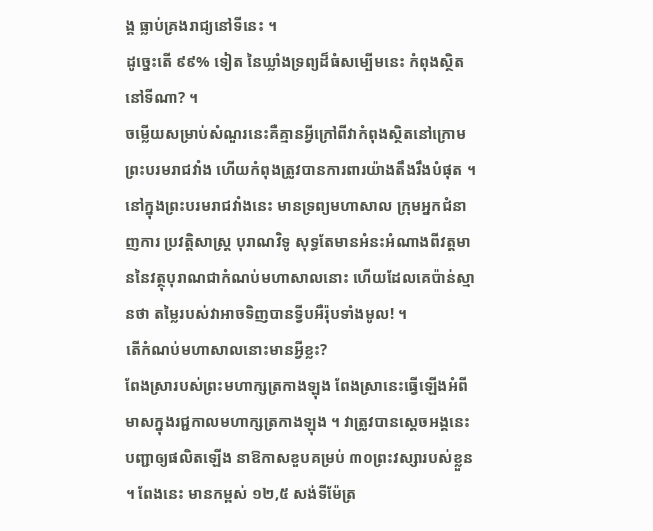ង្គ ធ្លាប់គ្រងរាជ្យនៅទីនេះ ។
ដូច្នេះតើ ៩៩% ទៀត នៃឃ្លាំងទ្រព្យដ៏ធំសម្បើមនេះ កំពុងស្ថិតនៅទីណា? ។
ចម្លើយសម្រាប់សំណួរនេះគឺគ្មានអ្វីក្រៅពីវាកំពុងស្ថិតនៅក្រោមព្រះបរមរាជវាំង ហើយកំពុងត្រូវបានការពារយ៉ាងតឹងរឹងបំផុត ។
នៅក្នុងព្រះបរមរាជវាំងនេះ មានទ្រព្យមហាសាល ក្រុមអ្នកជំនាញការ ប្រវត្តិសាស្ត្រ បុរាណវិទូ សុទ្ធតែមានអំនះអំណាងពីវត្តមាននៃវត្ថុបុរាណជាកំណប់មហាសាលនោះ ហើយដែលគេប៉ាន់ស្មានថា តម្លៃរបស់វាអាចទិញបានទ្វីបអឺរ៉ុបទាំងមូល! ។
តើកំណប់មហាសាលនោះមានអ្វីខ្លះ?
ពែងស្រារបស់ព្រះមហាក្សត្រកាងឡុង ពែងស្រានេះធ្វើឡើងអំពីមាសក្នុងរជ្ជកាលមហាក្សត្រកាងឡុង ។ វាត្រូវបានស្តេចអង្គនេះបញ្ជាឲ្យផលិតឡើង នាឱកាសខួបគម្រប់ ៣០ព្រះវស្សារបស់ខ្លួន ។ ពែងនេះ មានកម្ពស់ ១២,៥ សង់ទីម៉ែត្រ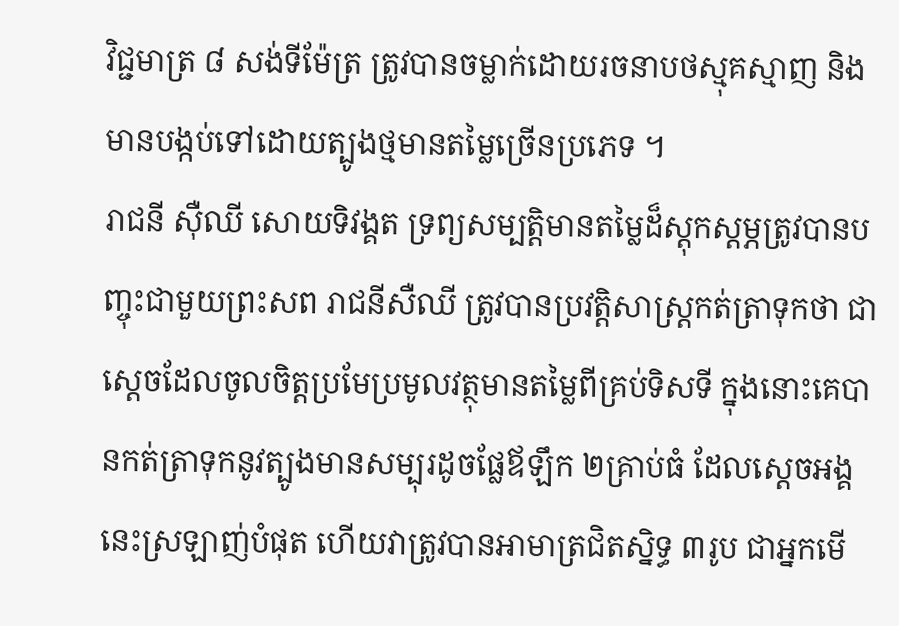វិជ្ជមាត្រ ៨ សង់ទីម៉ែត្រ ត្រូវបានចម្លាក់ដោយរចនាបថស្មុគស្មាញ និងមានបង្កប់ទៅដោយត្បូងថ្មមានតម្លៃច្រើនប្រភេទ ។
រាជនី ស៊ឺឈី សោយទិវង្គត ទ្រព្យសម្បត្តិមានតម្លៃដ៏ស្តុកស្តម្ភត្រូវបានបញ្ចុះជាមួយព្រះសព រាជនីសឺឈី ត្រូវបានប្រវត្តិសាស្ត្រកត់ត្រាទុកថា ជាស្តេចដែលចូលចិត្តប្រមែប្រមូលវត្ថុមានតម្លៃពីគ្រប់ទិសទី ក្នុងនោះគេបានកត់ត្រាទុកនូវត្បូងមានសម្បុរដូចផ្លែឪឡឹក ២គ្រាប់ធំ ដែលស្តេចអង្គនេះស្រឡាញ់បំផុត ហើយវាត្រូវបានអាមាត្រជិតស្និទ្ធ ៣រូប ជាអ្នកមើ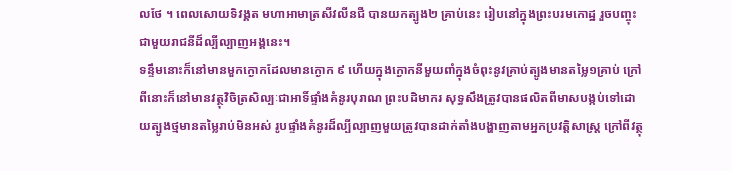លថែ ។ ពេលសោយទិវង្គត មហាអាមាត្រសីវលីនជឺ បានយកត្បូង២ គ្រាប់នេះ រៀបនៅក្នុងព្រះបរមកោដ្ឋ រួចបញ្ចុះជាមួយរាជនីដ៏ល្បីល្បាញអង្គនេះ។
ទន្ទឹមនោះក៏នៅមានមួកក្ងោកដែលមានក្ងោក ៩ ហើយក្នុងក្ងោកនីមួយពាំក្នុងចំពុះនូវគ្រាប់ត្បូងមានតម្លៃ១គ្រាប់ ក្រៅពីនោះក៏នៅមានវត្ថុវិចិត្រសិល្បៈជាអាទិ៍ផ្ទាំងគំនូរបុរាណ ព្រះបដិមាករ សុទ្ធសឹងត្រូវបានផលិតពីមាសបង្កប់ទៅដោយត្បូងថ្មមានតម្លៃរាប់មិនអស់ រូបផ្ទាំងគំនូរដ៏ល្បីល្បាញមួយត្រូវបានដាក់តាំងបង្ហាញតាមអ្នកប្រវត្តិសាស្ត្រ ក្រៅពីវត្ថុ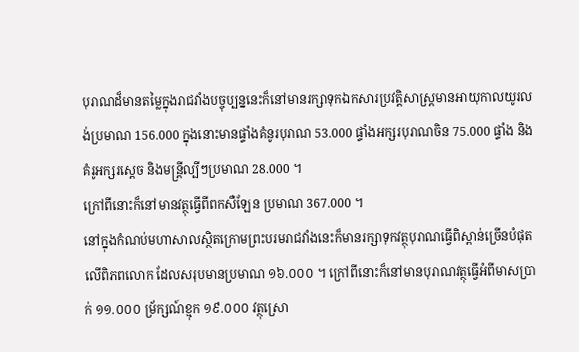បុរាណដ៏មានតម្លៃក្នុងរាជវាំងបច្ចុប្បន្ននេះក៏នៅមានរក្សាទុកឯកសារប្រវត្តិសាស្ត្រមានអាយុកាលយូរលង់ប្រមាណ 156.000 ក្នុងនោះមានផ្ទាំងគំនូរបុរាណ 53.000 ផ្ទាំងអក្សរបុរាណចិន 75.000 ផ្ទាំង និងគំរូអក្សរស្តេច និងមន្ត្រីល្បីៗប្រមាណ 28.000 ។
ក្រៅពីនោះក៏នៅមានវត្ថុធ្វើពីពកសឺឡែន ប្រមាណ 367.000 ។
នៅក្នុងកំណប់មហាសាលស្ថិតក្រោមព្រះបរមរាជវាំងនេះក៏មានរក្សាទុកវត្ថុបុរាណធ្វើពិស្ពាន់ច្រើនបំផុតលើពិភពលោក ដែលសរុបមានប្រមាណ ១៦.០០០ ។ ក្រៅពីនោះក៏នៅមានបុរាណវត្ថុធ្វើអំពីមាសប្រាក់ ១១.០០០ ម្រ័ក្សណ៍ខ្មុក ១៩.០០០ វត្ថុស្រោ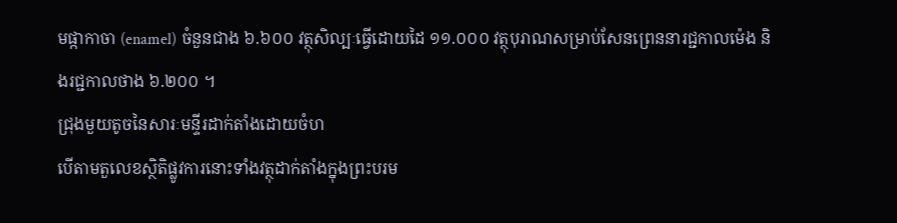មផ្កាកាចា (enamel) ចំនួនជាង ៦.៦០០ វត្ថុសិល្បៈធ្វើដោយដៃ ១១.០០០ វត្ថុបុរាណសម្រាប់សែនព្រេននារជ្ជកាលម៉េង និងរជ្ជកាលថាង ៦.២០០ ។
ជ្រុងមួយតូចនៃសារៈមន្ទីរដាក់តាំងដោយចំហ
បើតាមតួលេខស្ថិតិផ្លូវការនោះទាំងវត្ថុដាក់តាំងក្នុងព្រះបរម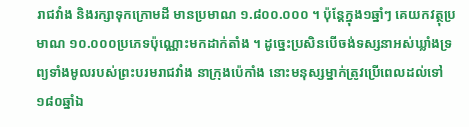រាជវាំង និងរក្សាទុកក្រោមដី មានប្រមាណ ១.៨០០.០០០ ។ ប៉ុន្តែក្នុង១ឆ្នាំៗ គេយកវត្ថុប្រមាណ ១០.០០០ប្រភេទប៉ុណ្ណោះមកដាក់តាំង ។ ដូច្នេះប្រសិនបើចង់ទស្សនាអស់ឃ្លាំងទ្រព្យទាំងមូលរបស់ព្រះបរមរាជវាំង នាក្រុងប៉េកាំង នោះមនុស្សម្នាក់ត្រូវប្រើពេលដល់ទៅ ១៨០ឆ្នាំឯ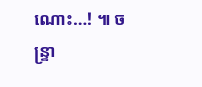ណោះ…! ៕ ចន្ទ្រា